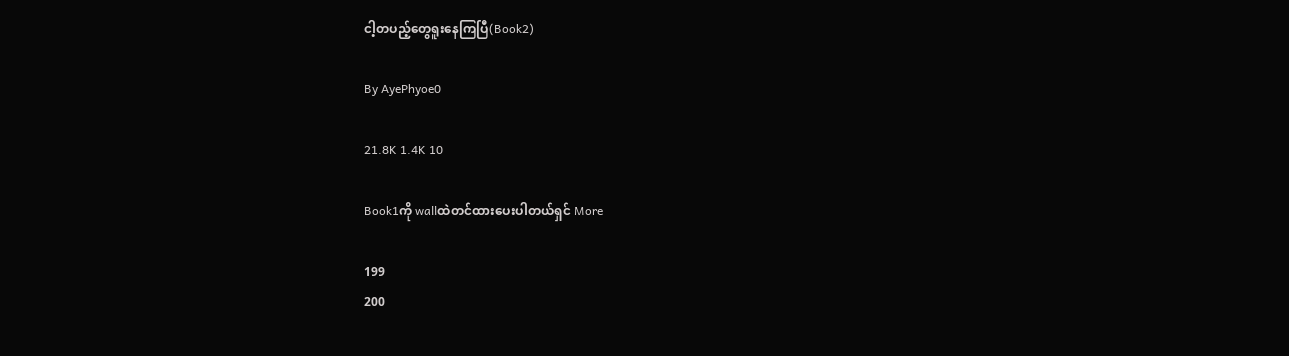ငါ့တပည့်တွေရူးနေကြပြီ(Book2)

By AyePhyoe0

21.8K 1.4K 10

Book1ကို wallထဲတင်ထားပေးပါတယ်ရှင် More

199
200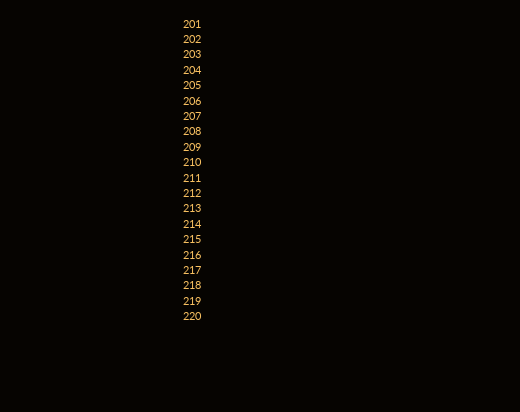201
202
203
204
205
206
207
208
209
210
211
212
213
214
215
216
217
218
219
220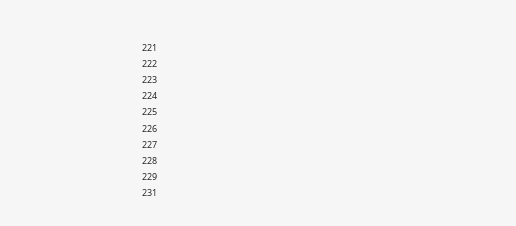221
222
223
224
225
226
227
228
229
231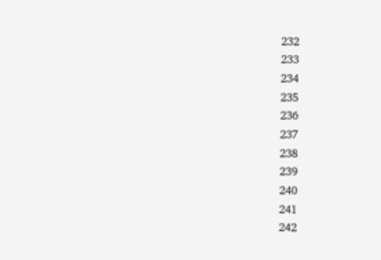232
233
234
235
236
237
238
239
240
241
242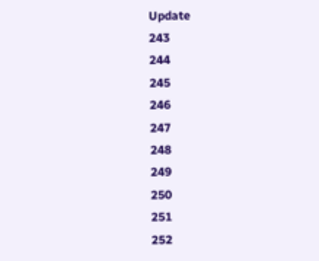Update
243
244
245
246
247
248
249
250
251
252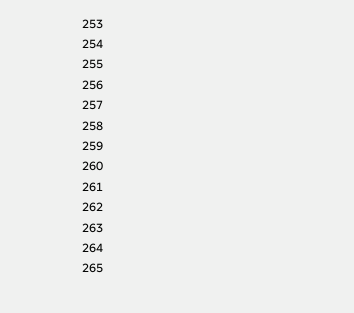253
254
255
256
257
258
259
260
261
262
263
264
265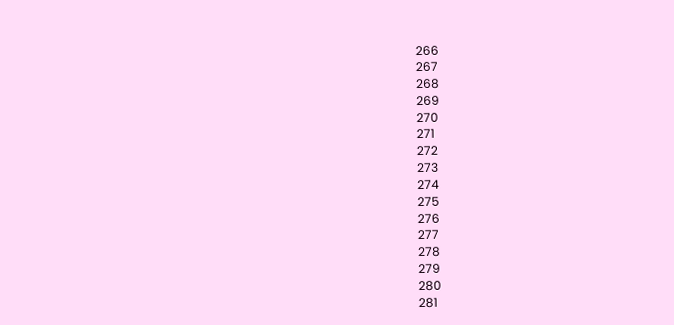266
267
268
269
270
271
272
273
274
275
276
277
278
279
280
281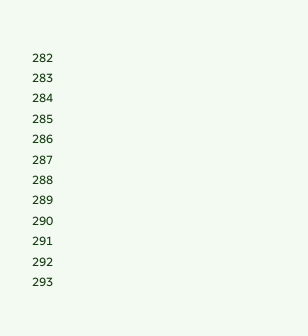282
283
284
285
286
287
288
289
290
291
292
293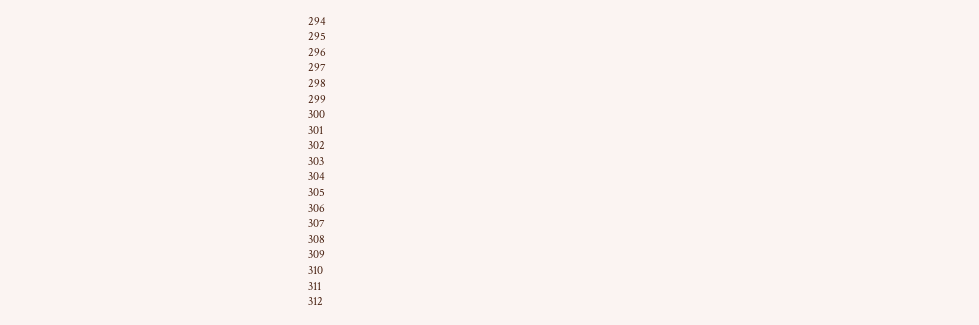294
295
296
297
298
299
300
301
302
303
304
305
306
307
308
309
310
311
312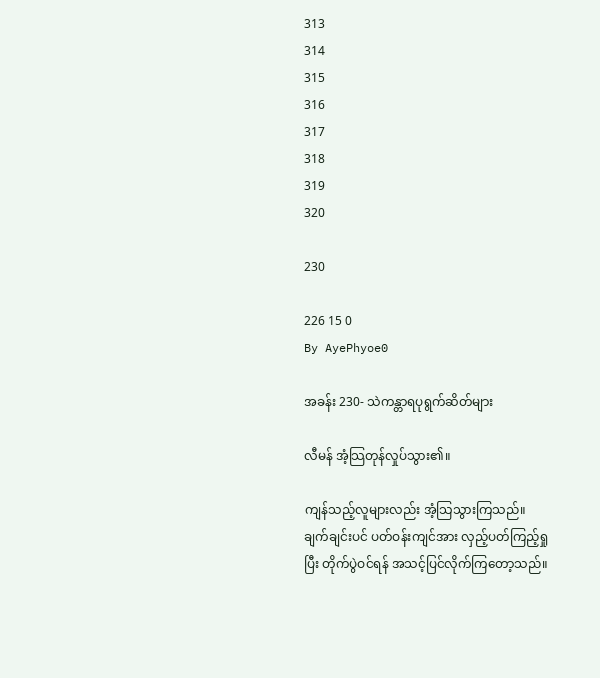313
314
315
316
317
318
319
320

230

226 15 0
By AyePhyoe0

အခန်း 230- သဲကန္တာရပုရွက်ဆိတ်များ

လီမန် အံ့သြတုန်လှုပ်သွား၏။

ကျန်သည့်လူများလည်း အံ့သြသွားကြသည်။ ချက်ချင်းပင် ပတ်ဝန်းကျင်အား လှည့်ပတ်ကြည့်ရှုပြီး တိုက်ပွဲဝင်ရန် အသင့်ပြင်လိုက်ကြတော့သည်။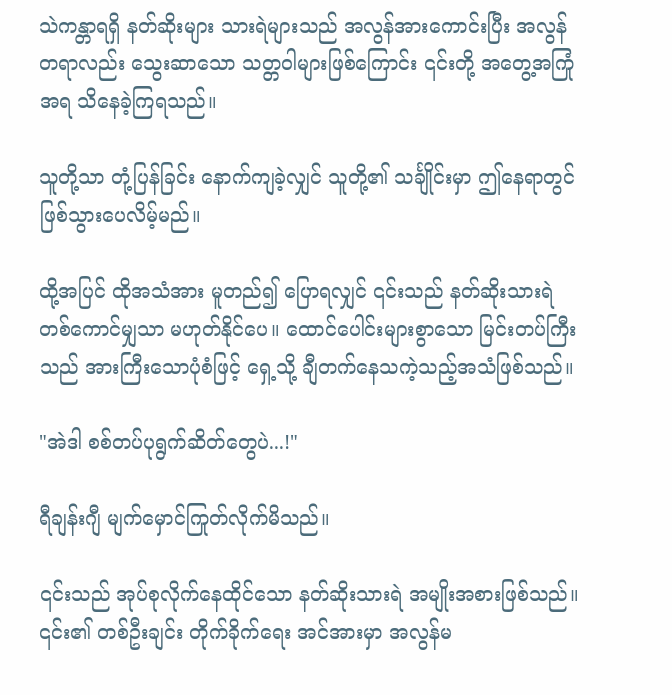သဲကန္တာရရှိ နတ်ဆိုးများ သားရဲများသည် အလွန်အားကောင်းပြီး အလွန်တရာလည်း သွေးဆာသော သတ္တဝါများဖြစ်ကြောင်း ၎င်းတို့ အတွေ့အကြုံအရ သိနေခဲ့ကြရသည်။

သူတို့သာ တုံ့ပြန်ခြင်း နောက်ကျခဲ့လျှင် သူတို့၏ သင်္ချိုင်းမှာ ဤနေရာတွင် ဖြစ်သွားပေလိမ့်မည်။

ထို့အပြင် ထိုအသံအား မူတည်၍ ပြောရလျှင် ၎င်းသည် နတ်ဆိုးသားရဲတစ်ကောင်မျှသာ မဟုတ်နိုင်ပေ။ ထောင်ပေါင်းများစွာသော မြင်းတပ်ကြီးသည် အားကြီးသောပုံစံဖြင့် ရှေ့သို့ ချီတက်နေသကဲ့သည့်အသံဖြစ်သည်။

"အဲဒါ စစ်တပ်ပုရွက်ဆိတ်တွေပဲ...!"

ရီချန်းဂျီ မျက်မှောင်ကြုတ်လိုက်မိသည်။

၎င်းသည် အုပ်စုလိုက်နေထိုင်သော နတ်ဆိုးသားရဲ အမျိုးအစားဖြစ်သည်။ ၎င်း၏ တစ်ဦးချင်း တိုက်ခိုက်ရေး အင်အားမှာ အလွန်မ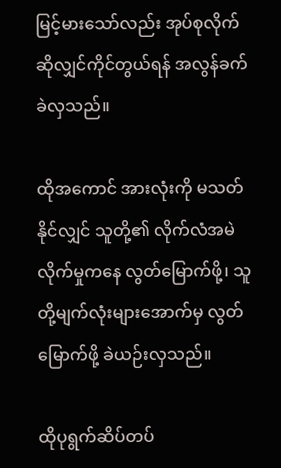မြင့်မားသော်လည်း အုပ်စုလိုက်ဆိုလျှင်ကိုင်တွယ်ရန် အလွန်ခက်ခဲလှသည်။

ထိုအကောင် အားလုံးကို မသတ်နိုင်လျှင် သူတို့၏ လိုက်လံအမဲလိုက်မှုကနေ လွတ်မြောက်ဖို့၊ သူတို့မျက်လုံးများအောက်မှ လွတ်မြောက်ဖို့ ခဲယဉ်းလှသည်။

ထိုပုရွက်ဆိပ်တပ်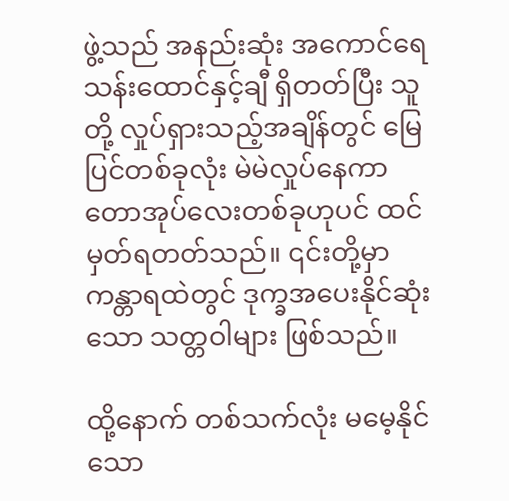ဖွဲ့သည် အနည်းဆုံး အကောင်ရေ သန်းထောင်နှင့်ချီ ရှိတတ်ပြီး သူတို့ လှုပ်ရှားသည့်အချိန်တွင် မြေပြင်တစ်ခုလုံး မဲမဲလှုပ်နေကာ တောအုပ်လေးတစ်ခုဟုပင် ထင်မှတ်ရတတ်သည်။ ၎င်းတို့မှာ ကန္တာရထဲတွင် ဒုက္ခအပေးနိုင်ဆုံးသော သတ္တဝါများ ဖြစ်သည်။

ထို့နောက် တစ်သက်လုံး မမေ့နိုင်သော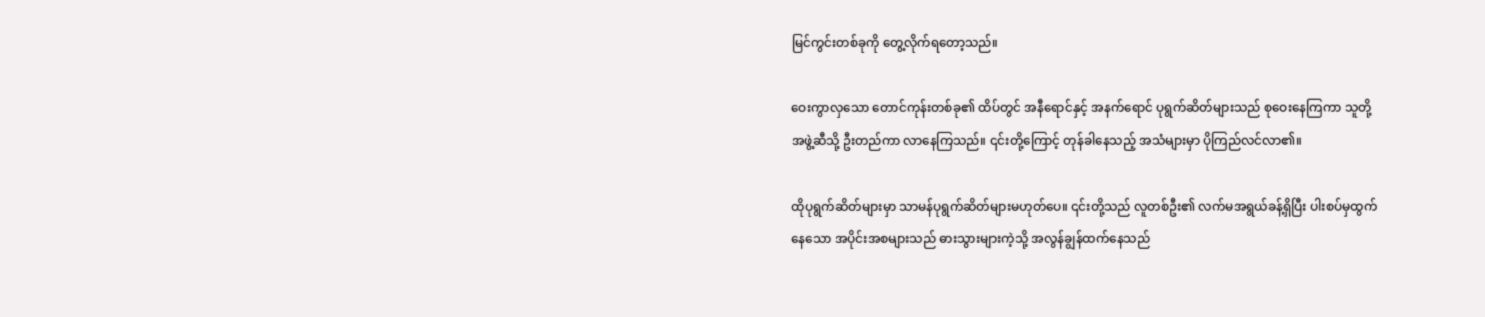မြင်ကွင်းတစ်ခုကို တွေ့လိုက်ရ‌တော့သည်။

ဝေးကွာလှသော တောင်ကုန်းတစ်ခု၏ ထိပ်တွင် အနီရောင်နှင့် အနက်ရောင် ပုရွက်ဆိတ်များသည် စုဝေးနေကြကာ သူတို့ အဖွဲ့ဆီသို့ ဦးတည်ကာ လာနေကြသည်။ ၎င်းတို့ကြောင့် တုန်ခါနေသည့် အသံများမှာ ပိုကြည်လင်လာ၏။

ထိုပုရွက်ဆိတ်များမှာ သာမန်ပုရွက်ဆိတ်များမဟုတ်ပေ။ ၎င်းတို့သည် လူတစ်ဦး၏ လက်မအရွယ်ခန့်ရှိပြီး ပါးစပ်မှထွက်နေသော အပိုင်းအစများသည် ဓားသွားများကဲ့သို့ အလွန်ချွန်ထက်နေသည်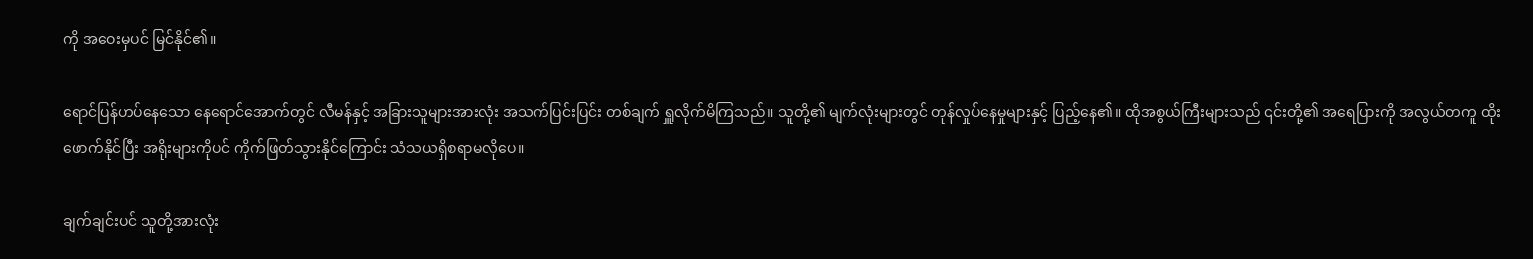ကို အဝေးမှပင် မြင်နိုင်၏။

ရောင်ပြန်ဟပ်နေသော နေရောင်အောက်တွင် လီမန်နှင့် အခြားသူများအားလုံး အသက်ပြင်းပြင်း တစ်ချက် ရှူလိုက်မိကြသည်။ သူတို့၏ မျက်လုံးများတွင် တုန်လှုပ်နေမှုများနှင့် ပြည့်နေ၏။ ထိုအစွယ်ကြီးများသည် ၎င်းတို့၏ အရေပြားကို အလွယ်တကူ ထိုးဖောက်နိုင်ပြီး အရိုးများကိုပင် ကိုက်ဖြတ်သွားနိုင်ကြောင်း သံသယရှိစရာမလိုပေ။

ချက်ချင်းပင် သူတို့အားလုံး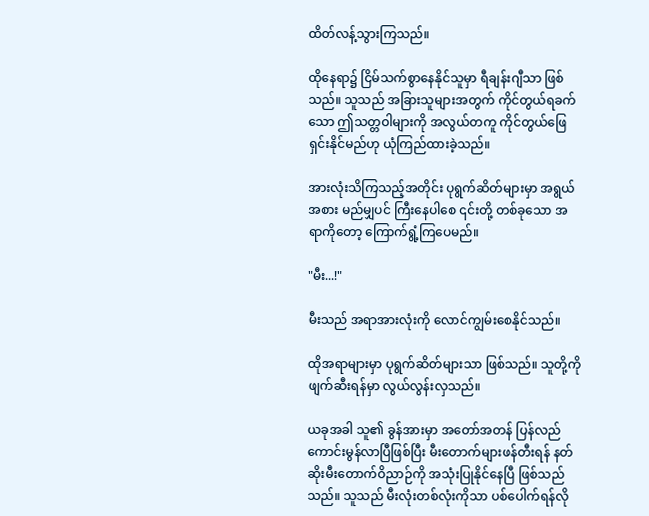ထိတ်လန့်သွားကြသည်။

ထိုနေရာ၌ ငြိမ်သက်စွာနေနိုင်သူမှာ ရီချန်းဂျီသာ ဖြစ်သည်။ သူသည် အခြားသူများအတွက် ကိုင်တွယ်ရခက်သော ဤသတ္တဝါများကို အလွယ်တကူ ကိုင်တွယ်ဖြေရှင်းနိုင်မည်ဟု ယုံကြည်ထားခဲ့သည်။

အားလုံးသိကြသည့်အတိုင်း ပုရွက်ဆိတ်များမှာ အရွယ်အစား မည်မျှပင် ကြီးနေပါစေ ၎င်းတို့ တစ်ခုသော အရာကိုတော့ ကြောက်ရွံ့ကြပေမည်။

"မီး...!"

မီးသည် အရာအားလုံးကို လောင်ကျွမ်းစေနိုင်သည်။

ထိုအရာများမှာ ပုရွက်ဆိတ်များသာ ဖြစ်သည်။ သူတို့ကို ဖျက်ဆီးရန်မှာ လွယ်လွန်းလှသည်။

ယခုအခါ သူ၏ ခွန်အားမှာ အတော်အတန် ပြန်လည်ကောင်းမွန်လာပြီဖြစ်ပြီး မီးတောက်များဖန်တီးရန် နတ်ဆိုးမီးတောက်ဝိညာဉ်ကို အသုံးပြုနိုင်နေပြီ ဖြစ်သည်သည်။ သူသည် မီးလုံးတစ်လုံးကိုသာ ပစ်ပေါက်ရန်လို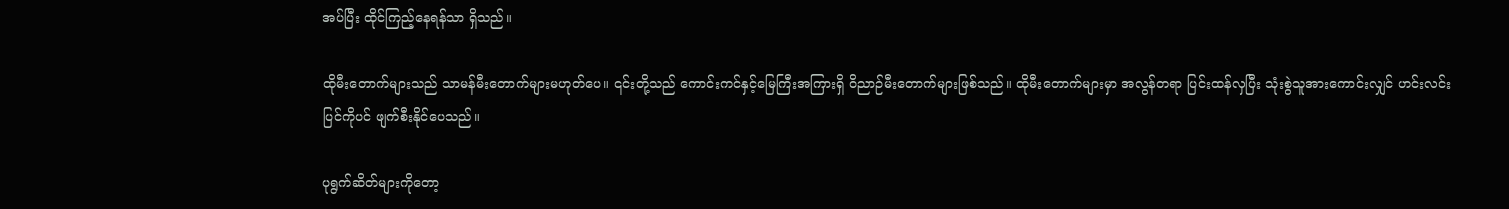အပ်ပြီး ထိုင်ကြည့်နေရန်သာ ရှိသည်။

ထိုမီးတောက်များသည် သာမန်မီးတောက်များမဟုတ်ပေ။ ၎င်းတို့သည် ကောင်းကင်နှင့်မြေကြီးအကြားရှိ ဝိညာဉ်မီးတောက်များဖြစ်သည်။ ထိုမီးတောက်များမှာ အလွန်တရာ ပြင်းထန်လှပြီး သုံးစွဲသူအားကောင်းလျှင် ဟင်းလင်းပြင်ကိုပင် ဖျက်စီးနိုင်ပေသည်။

ပုရွက်ဆိတ်များကိုတော့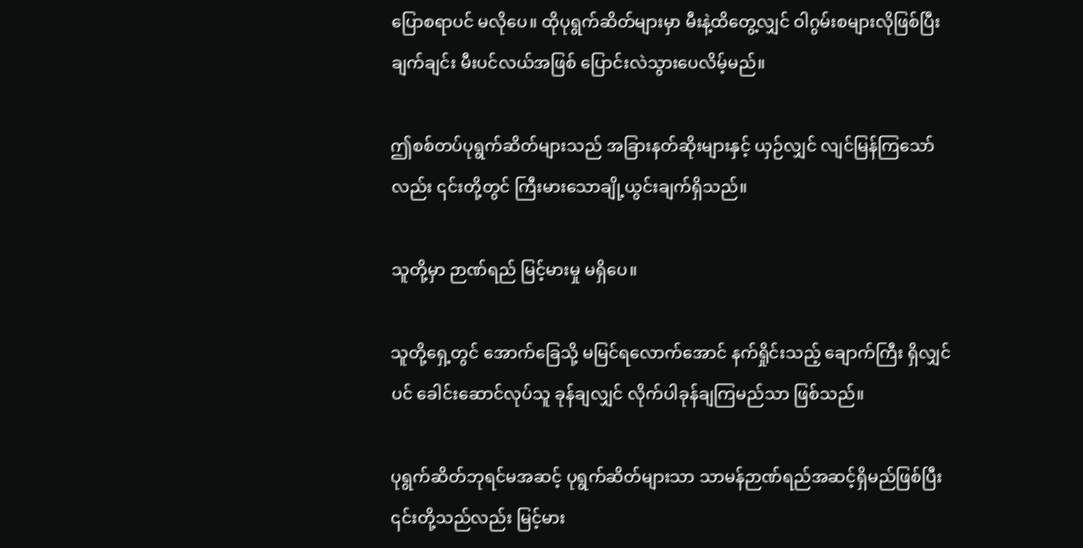ပြောစရာပင် မလိုပေ။ ထိုပုရွက်ဆိတ်များမှာ မီးနဲ့ထိတွေ့လျှင် ဝါဂွမ်းစများလိုဖြစ်ပြီး ချက်ချင်း မီးပင်လယ်အဖြစ် ပြောင်းလဲသွားပေလိမ့်မည်။

ဤစစ်တပ်ပုရွက်ဆိတ်များသည် အခြားနတ်ဆိုးများနှင့် ယှဉ်လျှင် လျင်မြန်ကြသော်လည်း ၎င်းတို့တွင် ကြီးမားသောချို့ယွင်းချက်ရှိသည်။

သူတို့မှာ ဉာဏ်ရည် မြင့်မားမှု မရှိပေ။

သူတို့ရှေ့တွင် အောက်ခြေသို့ မမြင်ရလောက်အောင် နက်ရှိုင်းသည့် ချောက်ကြီး ရှိလျှင်ပင် ခေါင်းဆောင်လုပ်သူ ခုန်ချလျှင် လိုက်ပါခုန်ချကြမည်သာ ဖြစ်သည်။

ပုရွက်ဆိတ်ဘုရင်မအဆင့် ပုရွက်ဆိတ်များသာ သာမန်ဉာဏ်ရည်အဆင့်ရှိမည်ဖြစ်ပြီး ၎င်းတို့သည်လည်း မြင့်မား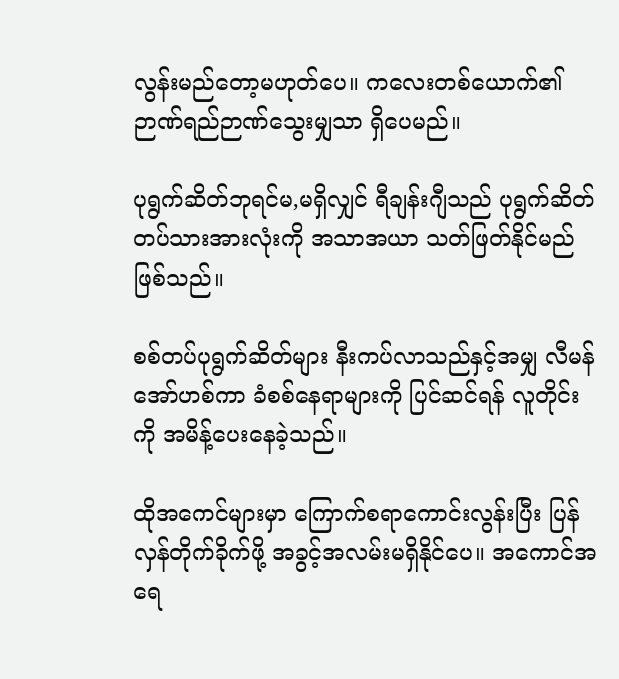လွန်းမည်တော့မဟုတ်ပေ။ ကလေးတစ်ယောက်၏ ဉာဏ်ရည်ဉာဏ်သွေးမျှသာ ရှိပေမည်။

ပုရွက်ဆိတ်ဘုရင်မ,မရှိလျှင် ရီချန်းဂျီသည် ပုရွက်ဆိတ်တပ်သားအားလုံးကို အသာအယာ သတ်ဖြတ်နိုင်မည်ဖြစ်သည်။

စစ်တပ်ပုရွက်ဆိတ်များ နီးကပ်လာသည်နှင့်အမျှ လီမန် အော်ဟစ်ကာ ခံစစ်နေရာများကို ပြင်ဆင်ရန် လူတိုင်းကို အမိန့်ပေးနေခဲ့သည်။

ထိုအကေင်များမှာ ကြောက်စရာကောင်းလွန်းပြီး ပြန်လှန်တိုက်ခိုက်ဖို့ အခွင့်အလမ်းမရှိနိုင်ပေ။ အကောင်အရေ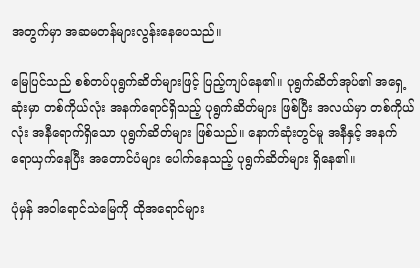အတွက်မှာ အဆမတန်များလွန်းနေပေသည်။

မြေပြင်သည် စစ်တပ်ပုရွက်ဆိတ်များဖြင့် ပြည့်ကျပ်နေ၏။ ပုရွက်ဆိတ်အုပ်၏ အရှေ့ဆုံးမှာ တစ်ကိုယ်လုံး အနက်ရောင်ရှိသည့် ပုရွက်ဆိတ်များ ဖြစ်ပြီး အလယ်မှာ တစ်ကိုယ်လုံး အနီရောက်ရှိသော ပုရွက်ဆိတ်များ ဖြစ်သည်။ နောက်ဆုံးတွင်မူ အနီနှင့် အနက် ရောယှက်နေပြီး အတောင်ပံများ ပေါက်နေသည့် ပုရွက်ဆိတ်များ ရှိနေ၏။

ပုံမှန် အဝါရောင်သဲမြေကို ထိုအရောင်များ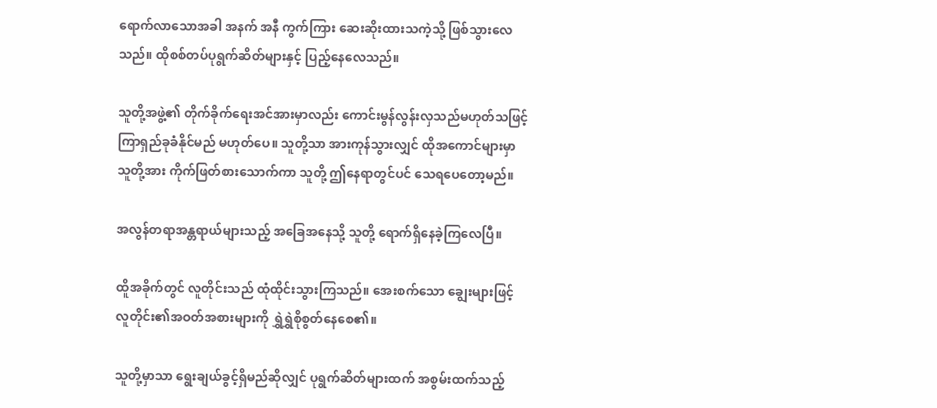ရောက်လာသောအခါ အနက် အနီ ကွက်ကြား ဆေးဆိုးထားသကဲ့သို့ ဖြစ်သွားလေသည်။ ထိုစစ်တပ်ပုရွက်ဆိတ်များနှင့် ပြည့်နေလေသည်။

သူတို့အဖွဲ့၏ တိုက်ခိုက်ရေးအင်အားမှာလည်း ကောင်းမွန်လွန်းလှသည်မဟုတ်သဖြင့် ကြာရှည်ခုခံနိုင်မည် မဟုတ်ပေ။ သူတို့သာ အားကုန်သွားလျှင် ထိုအကောင်များမှာ သူတို့အား ကိုက်ဖြတ်စားသောက်ကာ သူတို့ ဤနေရာတွင်ပင် သေရပေတော့မည်။

အလွန်တရာအန္တရာယ်များသည့် အခြေအနေသို့ သူတို့ ရောက်ရှိနေခဲ့ကြလေပြီ။

ထိူအခိုက်တွင် လူတိုင်းသည် ထုံထိုင်းသွားကြသည်။ အေးစက်သော ချွေးများဖြင့် လူတိုင်း၏အဝတ်အစားများကို ရွှဲရွှဲစိုစွတ်နေစေ၏။

သူတို့မှာသာ ရွေးချယ်ခွင့်ရှိမည်ဆိုလျှင် ပုရွက်ဆိတ်များထက် အစွမ်းထက်သည့်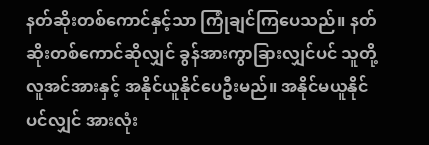နတ်ဆိုးတစ်ကောင်နှင့်သာ ကြုံချင်ကြပေသည်။ နတ်ဆိုးတစ်ကောင်ဆိုလျှင် ခွန်အားကွာခြားလျှင်ပင် သူတို့ လူအင်အားနှင့် အနိုင်ယူနိုင်ပေဦးမည်။ အနိုင်မယူနိုင်ပင်လျှင် အားလုံး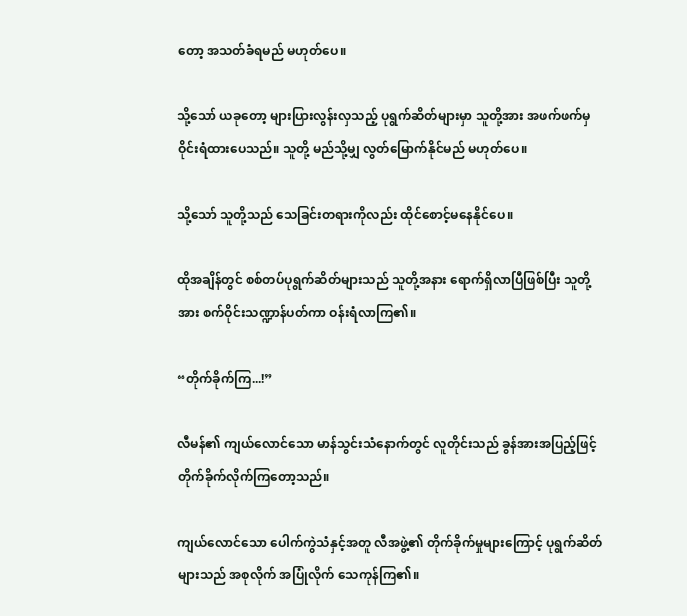တော့ အသတ်ခံရမည် မဟုတ်ပေ။

သို့သော် ယခုတော့ များပြားလွန်းလှသည့် ပုရွက်ဆိတ်များမှာ သူတို့အား အဖက်ဖက်မှ ဝိုင်းရံထားပေသည်။ သူတို့ မည်သို့မျှ လွတ်မြောက်နိုင်မည် မဟုတ်ပေ။

သို့သော် သူတို့သည် သေခြင်းတရားကိုလည်း ထိုင်စောင့်မနေနိုင်ပေ။

ထိုအချိန်တွင် စစ်တပ်ပုရွက်ဆိတ်များသည် သူတို့အနား ရောက်ရှိလာပြီဖြစ်ပြီး သူတို့အား စက်ဝိုင်းသဏ္ဍာန်ပတ်ကာ ဝန်းရံလာကြ၏။

“တိုက်ခိုက်ကြ...!”

လီမန်၏ ကျယ်လောင်သော မာန်သွင်းသံနောက်တွင် လူတိုင်းသည် ခွန်အားအပြည့်ဖြင့် တိုက်ခိုက်လိုက်ကြတော့သည်။

ကျယ်လောင်သော ပေါက်ကွဲသံနှင့်အတူ လီအဖွဲ့၏ တိုက်ခိုက်မှုများကြောင့် ပုရွက်ဆိတ်များသည် အစုလိုက် အပြုံလိုက်‌ သေကုန်ကြ၏။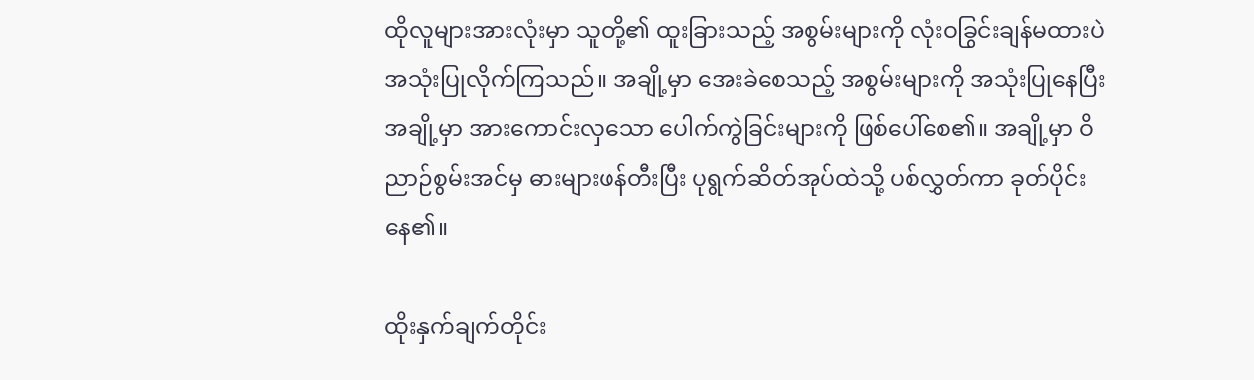ထိုလူများအားလုံးမှာ သူတို့၏ ထူးခြားသည့် အစွမ်းများကို လုံးဝခြွင်းချန်မထားပဲ အသုံးပြုလိုက်ကြသည်။ အချို့မှာ အေးခဲစေသည့် အစွမ်းများကို အသုံးပြုနေပြီး အချို့မှာ အားကောင်းလှသော ပေါက်ကွဲခြင်းများကို ဖြစ်ပေါ်စေ၏။ အချို့မှာ ဝိညာဉ်စွမ်းအင်မှ ဓားများဖန်တီးပြီး ပုရွက်ဆိတ်အုပ်ထဲသို့ ပစ်လွှတ်ကာ ခုတ်ပိုင်းနေ၏။

ထိုးနှက်ချက်တိုင်း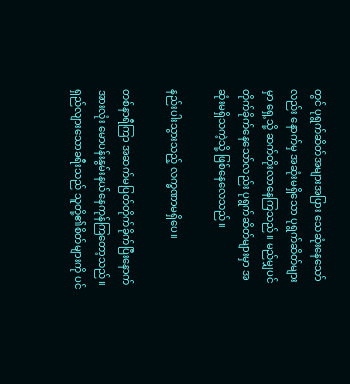တွင် ပုရွက်ဆိတ်အများအပြား သေဆုံးနေသော်လည်း နောက်မှ အဆုံးမရှိသော ပုရွက်ဆိတ်များမှာ ရှေ့သို့ ဆက်တိုးလာနေကြသည်။ မည်မျှပင် တိုက်ခိုက်နေသော်လည်း ပုရွက်ဆိတ်များမှာ အဆုံးမရှိသကဲ့သို့ ဖြစ်နေလေသည်။

နည်းပါးသွားသည့် လက္ခဏာမရှိပေ။

တစ်နာရီကြာ အဆက်မပြတ်တိုက်ခိုက်ပြီးနောက် အားလုံး မောပန်းနွမ်းနယ်နေကုန်ကြတော့သည်။ ရှည်လျားသောခရီးသည် သူတို့၏စိတ်များကို ပင်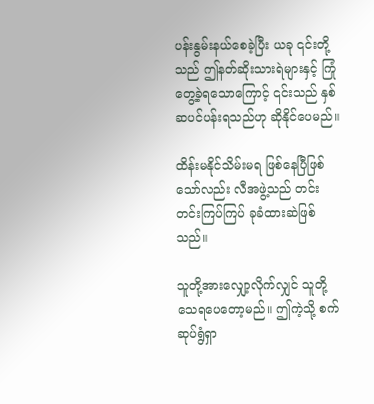ပန်းနွမ်းနယ်စေခဲ့ပြီး ယခု ၎င်းတို့သည် ဤနတ်ဆိုးသားရဲများနှင့် ကြုံတွေ့ခဲ့ရသောကြောင့် ၎င်းသည် နှစ်ဆပင်ပန်းရသည်ဟု ဆိုနိုင်ပေမည်။

ထိန်းမနိုင်သိမ်းမရ ဖြစ်နေပြီဖြစ်သော်လည်း လီအဖွဲ့သည် တင်းတင်းကြပ်ကြပ် ခုခံထားဆဲဖြစ်သည်။

သူတို့အားလျှော့လိုက်လျှင် သူတို့ သေရပေတော့မည်။ ဤကဲ့သို့ စက်ဆုပ်ရွံရှာ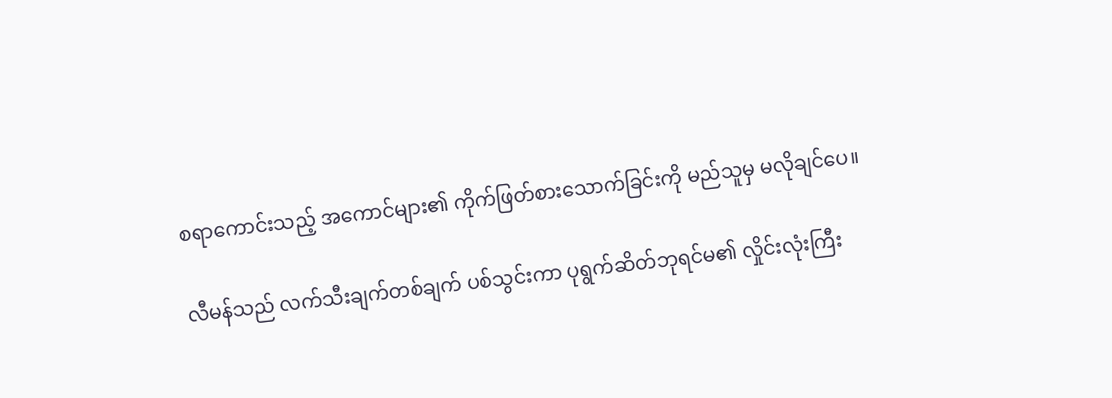စရာကောင်းသည့် အကောင်များ၏ ကိုက်ဖြတ်စားသောက်ခြင်းကို မည်သူမှ မလိုချင်ပေ။

လီမန်သည် လက်သီးချက်တစ်ချက် ပစ်သွင်းကာ ပုရွက်ဆိတ်ဘုရင်မ၏ လှိုင်းလုံးကြီး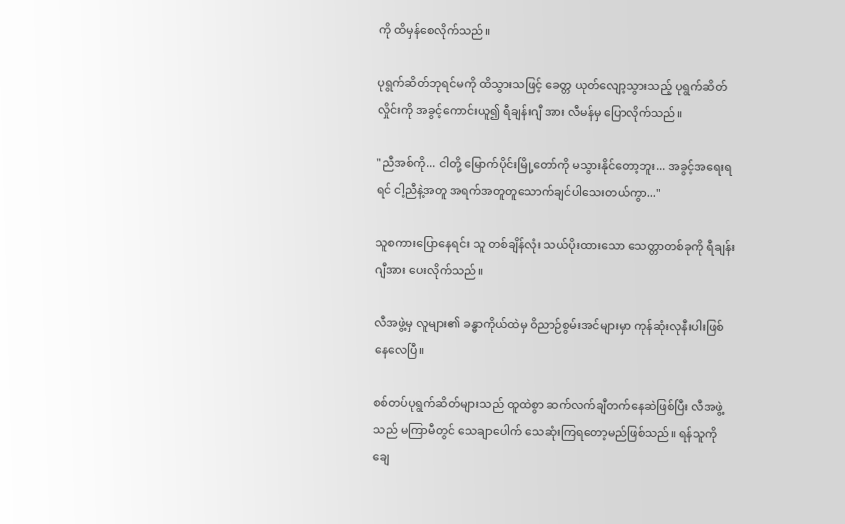ကို ထိမှန်စေလိုက်သည်။

ပုရွက်ဆိတ်ဘုရင်မကို ထိသွားသဖြင့် ခေတ္တ ယုတ်လျော့သွားသည့် ပုရွက်ဆိတ်လှိုင်းကို အခွင့်ကောင်းယူ၍ ရီချန်းဂျီ အား လီမန်မှ ပြောလိုက်သည်။

"ညီအစ်ကို... ငါတို့ မြောက်ပိုင်းမြို့တော်ကို မသွားနိုင်တော့ဘူး... အခွင့်အရေးရရင် ငါ့ညီနဲ့အတူ အရက်အတူတူသောက်ချင်ပါသေးတယ်ကွာ..."

သူစကားပြောနေရင်း သူ တစ်ချိန်လုံး သယ်ပိုးထားသော သေတ္တာတစ်ခုကို ရီချန်းဂျီအား ပေးလိုက်သည်။

လီအဖွဲ့မှ လူများ၏ ခန္ဓာကိုယ်ထဲမှ ဝိညာဉ်စွမ်းအင်များမှာ ကုန်ဆုံးလုနီးပါးဖြစ်နေလေပြီ။

စစ်တပ်ပုရွက်ဆိတ်များသည် ထူထဲစွာ ဆက်လက်ချီတက်နေဆဲဖြစ်ပြီး လီအဖွဲ့သည် မကြာမီတွင် သေချာပေါက် သေဆုံးကြရတော့မည်ဖြစ်သည်။ ရန်သူကို ချေ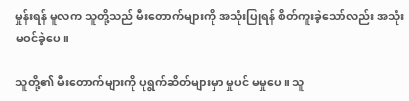မှုန်းရန် မူလက သူတို့သည် မီးတောက်များကို အသုံးပြုရန် စိတ်ကူးခဲ့သော်လည်း အသုံးမဝင်ခဲ့ပေ။

သူတို့၏ မီးတောက်များကို ပုရွက်ဆိတ်များမှာ မှုပင် မမှုပေ။ သူ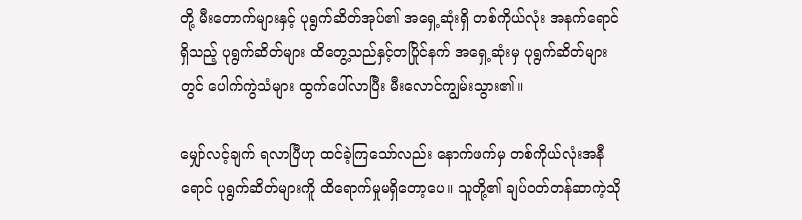တို့ မီးတောက်များနှင့် ပုရွက်ဆိတ်အုပ်၏ အရှေ့ဆုံးရှိ တစ်ကိုယ်လုံး အနက်ရောင်ရှိသည့် ပုရွက်ဆိတ်များ ထိတွေ့သည်နှင့်တပြိုင်နက် အ‌ရှေ့ဆုံးမှ ပုရွက်ဆိတ်များတွင် ပေါက်ကွဲသံများ ထွက်ပေါ်လာပြီး မီးလောင်ကျွမ်းသွား၏။

မျှော်လင့်ချက် ရလာပြီဟု ထင်ခဲ့ကြသော်လည်း နောက်ဖက်မှ တစ်ကိုယ်လုံးအနီရောင် ပုရွက်ဆိတ်များကိူ ထိရောက်မှုမရှိတော့ပေ။ သူတို့၏ ချပ်ဝတ်တန်ဆာကဲ့သို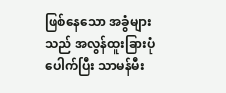ဖြစ်နေသော အခွံများသည် အလွန်ထူးခြားပုံပေါက်ပြီး သာမန်မီး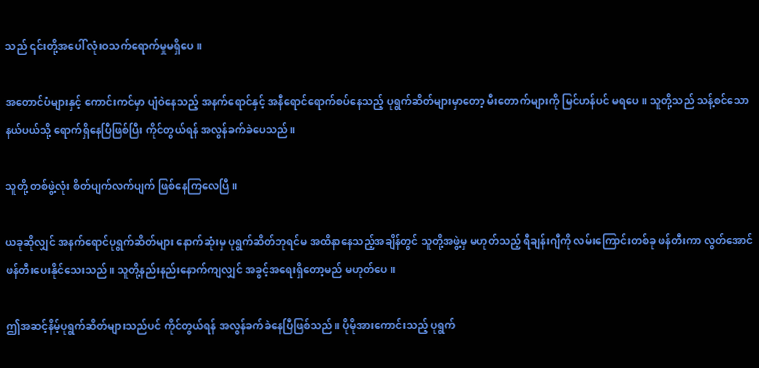သည် ၎င်းတို့အပေါ် လုံးဝသက်ရောက်မှုမရှိပေ။

အတောင်ပံများနှင့် ကောင်းကင်မှာ ပျံဝဲနေသည့် အနက်ရောင်နှင့် အနီရောင်ရောက်စပ်နေသည့် ပုရွက်ဆိတ်များမှာတော့ မီးတောက်များကို မြင်ဟန်ပင် မရပေ။ သူတို့သည် သန့်စင်သော နယ်ပယ်သို့ ရောက်ရှိနေပြီဖြစ်ပြီး ကိုင်တွယ်ရန် အလွန်ခက်ခဲပေသည်။

သူတို့ တစ်ဖွဲ့လုံး စိတ်ပျက်လက်ပျက် ဖြစ်နေကြလေပြီ။

ယခုဆိုလျှင် အနက်ရောင်ပုရွက်ဆိတ်များ နောက်ဆုံးမှ ပုရွက်ဆိတ်ဘုရင်မ အထိနာနေသည့်အချိန်တွင် သူတို့အဖွဲ့မှ မဟုတ်သည့် ရီချန်းဂျီကို လမ်းကြောင်းတစ်ခု ဖန်တီးကာ လွတ်အောင် ဖန်တီးပေးနိုင်သေးသည်။ သူတို့နည်းနည်းနောက်ကျလျှင် အခွင့်အရေးရှိတော့မည် မဟုတ်ပေ။

ဤအဆင့်နိမ့်ပုရွက်ဆိတ်များသည်ပင် ကိုင်တွယ်ရန် အလွန်ခက်ခဲနေပြီဖြစ်သည်။ ပိုမိုအားကောင်းသည့် ပုရွက်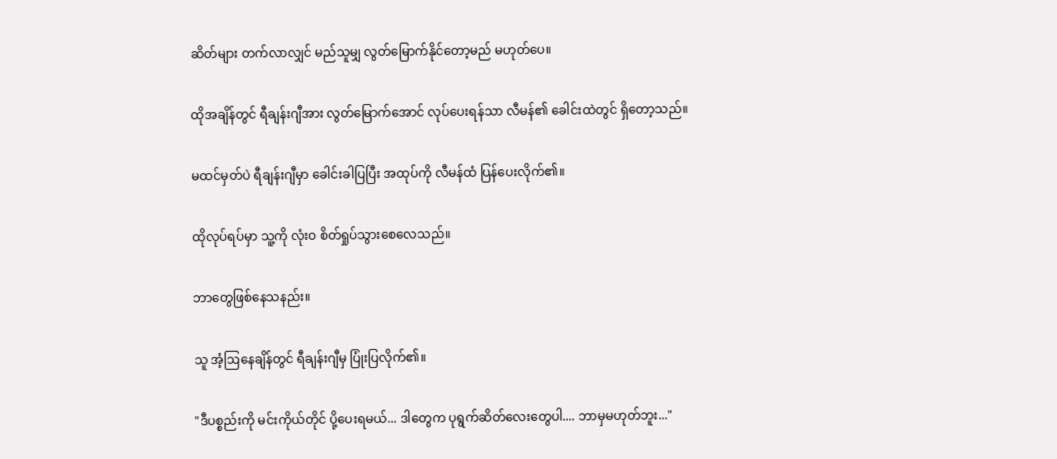ဆိတ်များ တက်လာလျှင် မည်သူမျှ လွတ်မြောက်နိုင်တော့မည် မဟုတ်ပေ။

ထိုအချိန်တွင် ရီချန်းဂျီအား လွတ်မြောက်အောင် လုပ်ပေးရန်သာ လီမန်၏ ခေါင်းထဲတွင် ရှိတော့သည်။

မထင်မှတ်ပဲ ရီချန်းဂျီမှာ ခေါင်းခါပြပြီး အထုပ်ကို လီမန်ထံ ပြန်ပေးလိုက်၏။

ထိုလုပ်ရပ်မှာ သူ့ကို လုံးဝ စိတ်ရှုပ်သွားစေလေသည်။

ဘာတွေဖြစ်နေသနည်း။

သူ အံ့ဩနေချိန်တွင် ရီချန်းဂျီမှ ပြုံးပြလိုက်၏။

"ဒီပစ္စည်းကို မင်းကိုယ်တိုင် ပို့ပေးရမယ်... ဒါတွေက ပုရွက်ဆိတ်လေးတွေပါ.... ဘာမှမဟုတ်ဘူး..."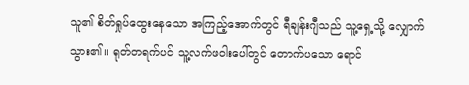သူ၏ စိတ်ရှုပ်ထွေးနေသော အကြည့်အောက်တွင် ရီချန်းဂျီသည် သူ့ရှေ့သို့ လျှောက်သွား၏။ ရုတ်တရက်ပင် သူ့လက်ဖဝါးပေါ်တွင် တောက်ပသော ရောင်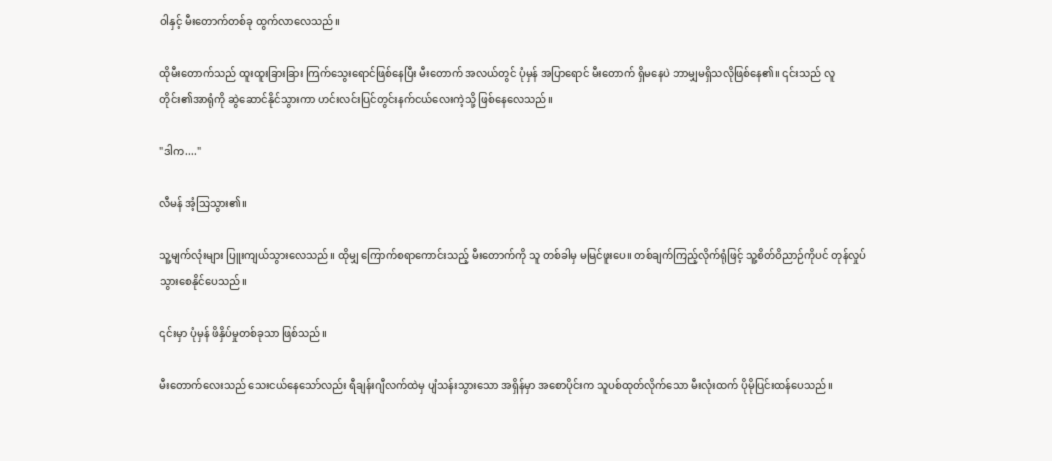ဝါနှင့် မီးတောက်တစ်ခု ထွက်လာလေသည်။

ထိုမီးတောက်သည် ထူးထူးခြားခြား ကြက်သွေးရောင်ဖြစ်နေပြီး မီးတောက် အလယ်တွင် ပုံမှန် အပြာရောင် မီးတောက် ရှိမနေပဲ ဘာမျှမရှိသလိုဖြစ်နေ၏။ ၎င်းသည် လူတိုင်း၏အာရုံကို ဆွဲဆောင်နိုင်သွားကာ ဟင်းလင်းပြင်တွင်းနက်ငယ်လေးကဲ့သို့ ဖြစ်နေလေသည်။

"ဒါက...."

လီမန် အံ့သြသွား၏။

သူ့မျက်လုံးများ ပြူးကျယ်သွားလေသည်။ ထိုမျှ ကြောက်စရာကောင်းသည့် မီးတောက်ကို သူ တစ်ခါမှ မမြင်ဖူးပေ။ တစ်ချက်ကြည့်လိုက်ရုံဖြင့် သူ့စိတ်ဝိညာဉ်ကိုပင် တုန်လှုပ်သွားစေနိုင်ပေသည်။

၎င်းမှာ ပုံမှန် ဖိနှိပ်မှုတစ်ခုသာ ဖြစ်သည်။

မီးတောက်လေးသည် သေးငယ်နေသော်လည်း ရီချန်းဂျီလက်ထဲမှ ပျံသန်းသွားသော အရှိန်မှာ အစောပိုင်းက သူပစ်ထုတ်လိုက်သော မီးလုံးထက် ပိုမိုပြင်းထန်ပေသည်။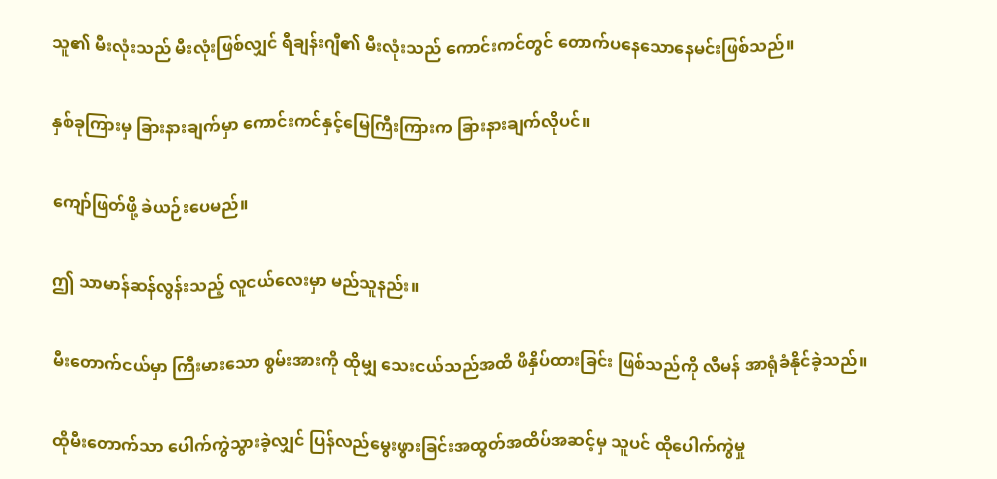သူ၏ မီးလုံးသည် မီးလုံးဖြစ်လျှင် ရီချန်းဂျီ၏ မီးလုံးသည် ကောင်းကင်တွင် တောက်ပနေသောနေမင်းဖြစ်သည်။

နှစ်ခုကြားမှ ခြားနားချက်မှာ ကောင်းကင်နှင့်မြေကြီးကြားက ခြားနားချက်လိုပင်။

ကျော်ဖြတ်ဖို့ ခဲယဉ်းပေမည်။

ဤ သာမာန်ဆန်လွန်းသည့် လူငယ်လေးမှာ မည်သူနည်း။

မီးတောက်ငယ်မှာ ကြီးမားသော စွမ်းအားကို ထိုမျှ သေးငယ်သည်အထိ ဖိနှိပ်ထားခြင်း ဖြစ်သည်ကို လီမန် အာရုံခံနိုင်ခဲ့သည်။

ထိုမီး‌တောက်သာ ပေါက်ကွဲသွားခဲ့လျှင် ပြန်လည်မွေးဖွားခြင်းအထွတ်အထိပ်အဆင့်မှ သူပင် ထိုပေါက်ကွဲမှု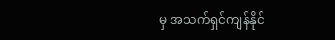မှ အသက်ရှင်ကျန်နိုင်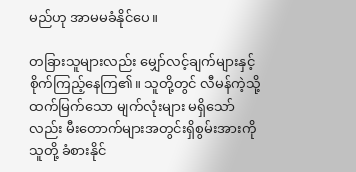မည်ဟု အာမမခံနိုင်ပေ။

တခြားသူများလည်း မျှော်လင့်ချက်များနှင့် စိုက်ကြည့်နေကြ၏။ သူတို့တွင် လီမန်ကဲ့သို့ ထက်မြက်သော မျက်လုံးများ မရှိသော်လည်း မီးတောက်များအတွင်းရှိစွမ်းအားကို သူတို့ ခံစားနိုင်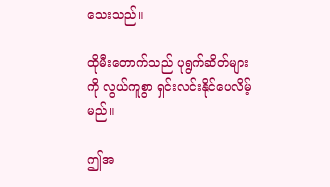သေးသည်။

ထိုမီးတောက်သည် ပုရွက်ဆိတ်များကို လွယ်ကူစွာ ရှင်းလင်းနိုင်ပေလိမ့်မည်။

ဤအ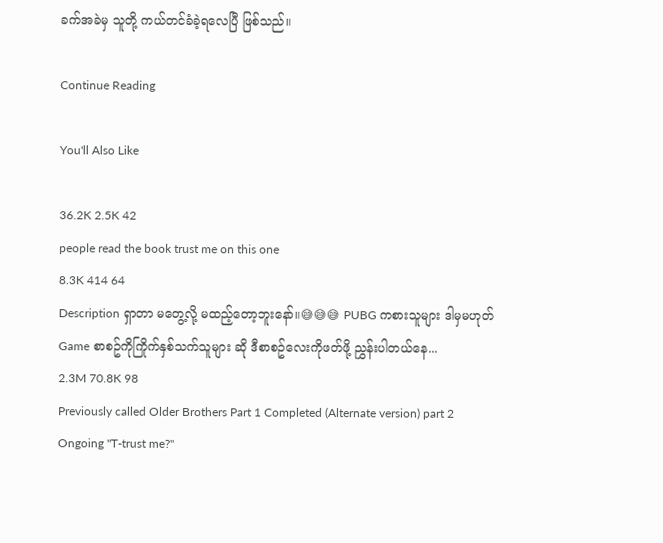ခက်အခဲမှ သူတို့ ကယ်တင်ခံခဲ့ရလေပြီ ဖြစ်သည်။

Continue Reading

You'll Also Like

36.2K 2.5K 42
people read the book trust me on this one
8.3K 414 64
Description ရှာတာ မတွေ့လို့ မထည့်တော့ဘူးနော်။😅😅😅 PUBG ကစားသူများ ဒါမှမဟုတ် Game စာစဥ်ကိုကြိုက်နှစ်သက်သူများ ဆို ဒီစာစဥ်လေးကိုဖတ်ဖို့ ညွှန်းပါတယ်နေ...
2.3M 70.8K 98
Previously called Older Brothers Part 1 Completed (Alternate version) part 2 Ongoing "T-trust me?"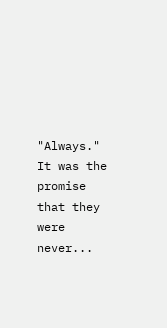"Always." It was the promise that they were never...